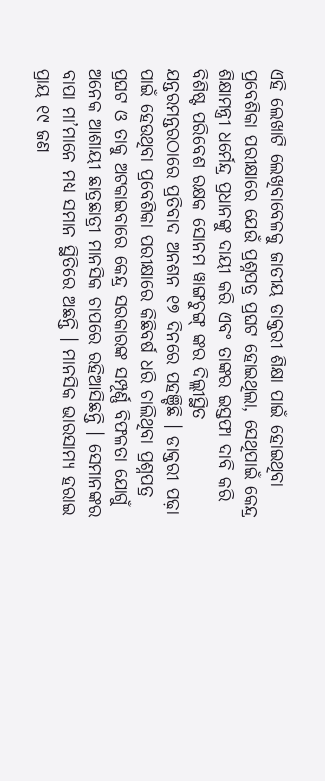ଏହି ଲେଖାଟି ଲେଖିବାବେଳକୁ ଜାତୀୟ ଡାକ୍ତରୀ ଶିକ୍ଷା ପାଇଁ ହୋଇଥିବା ପ୍ରବେଶିକା ପରୀକ୍ଷାରେ ଯେଉଁ ପ୍ରଶ୍ନପତ୍ର ପ୍ରଘଟ ହୋଇଥିଲା, ସେଥିପାଇଁ କେନ୍ଦ୍ର ଶିକ୍ଷାମନ୍ତ୍ରୀ ଧର୍ମେନ୍ଦ୍ର ପ୍ରଧାନଙ୍କୁ ଦାୟୀ କରି ଏବଂ ତାଙ୍କର ଇସ୍ତଫା ଦାବି କରି ବିଶିଷ୍ଟ ପରିବେଶ ରକ୍ଷକ ସୋନମ ୱାଙ୍ଗଚୁଙ୍ଗ୍ ଙ୍କର ଦିଲ୍ଲୀସ୍ଥିତ ଯନ୍ତରମନ୍ତରଠାରେ ପ୍ରତିବାଦ ଅନଶନ ୧୭ ଦିନରେ ପହଞ୍ଚିଛି । ଡାକ୍ତରୀ ପଢ଼ା ପାଇଁ ହେଉଥିବା ପ୍ରବେଶିକା ପରୀକ୍ଷାରେ କିଛିବର୍ଷ ଧରି ଚାଲିଥିବା ପ୍ରଶ୍ନପତ୍ର ପ୍ରଘଟ ଓ ତାକୁ ଅଟକାଇବାରେ କେନ୍ଦ୍ର ସରକାରଙ୍କ ସମ୍ପୂର୍ଣ୍ଣ ବିଫଳତା ଯୋଗୁଁ ଅନେକ ଆଶାୟୀ ଛାତ୍ରଛାତ୍ରୀ ମାନସିକ ଚାପରେ ରହିଆସିଛନ୍ତି । ସେମାନଙ୍କର ବାପା ମା’ମାନେ ମଧ୍ୟ ସମାନ ସ୍ଥିତିରେ ଅଛନ୍ତି । ମାନସିକ ଭାରସାମ୍ୟ ହରାଇ ପ୍ରାୟ ୧୯ ଜଣ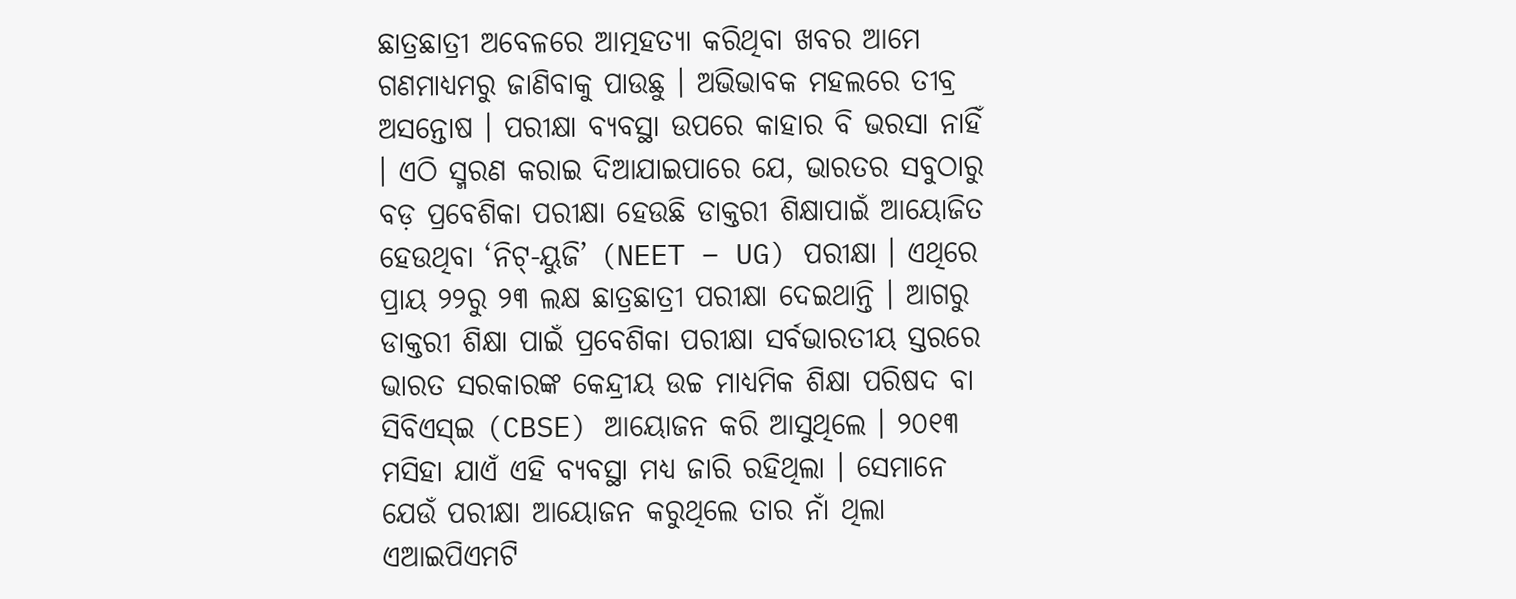ଛାତ୍ରଛାତ୍ରୀ ଅବେଳରେ ଆତ୍ମହତ୍ୟା କରିଥିବା ଖବର ଆମେ ଗଣମାଧ୍ୟମରୁ ଜାଣିବାକୁ ପାଉଛୁ । ଅଭିଭାବକ ମହଲରେ ତୀବ୍ର ଅସନ୍ତୋଷ । ପରୀକ୍ଷା ବ୍ୟବସ୍ଥା ଉପରେ କାହାର ବି ଭରସା ନାହିଁ । ଏଠି ସ୍ମରଣ କରାଇ ଦିଆଯାଇପାରେ ଯେ, ଭାରତର ସବୁଠାରୁ ବଡ଼ ପ୍ରବେଶିକା ପରୀକ୍ଷା ହେଉଛି ଡାକ୍ତରୀ ଶିକ୍ଷାପାଇଁ ଆୟୋଜିତ ହେଉଥିବା ‘ନିଟ୍-ୟୁଜି’ (NEET – UG) ପରୀକ୍ଷା । ଏଥିରେ ପ୍ରାୟ ୨୨ରୁ ୨୩ ଲକ୍ଷ ଛାତ୍ରଛାତ୍ରୀ ପରୀକ୍ଷା ଦେଇଥାନ୍ତି । ଆଗରୁ ଡାକ୍ତରୀ ଶିକ୍ଷା ପାଇଁ ପ୍ରବେଶିକା ପରୀକ୍ଷା ସର୍ବଭାରତୀୟ ସ୍ତରରେ ଭାରତ ସରକାରଙ୍କ କେନ୍ଦ୍ରୀୟ ଉଚ୍ଚ ମାଧ୍ୟମିକ ଶିକ୍ଷା ପରିଷଦ ବା ସିବିଏସ୍ଇ (CBSE) ଆୟୋଜନ କରି ଆସୁଥିଲେ । ୨୦୧୩ ମସିହା ଯାଏଁ ଏହି ବ୍ୟବସ୍ଥା ମଧ୍ୟ ଜାରି ରହିଥିଲା । ସେମାନେ ଯେଉଁ ପରୀକ୍ଷା ଆୟୋଜନ କରୁଥିଲେ ତାର ନାଁ ଥିଲା ଏଆଇପିଏମଟି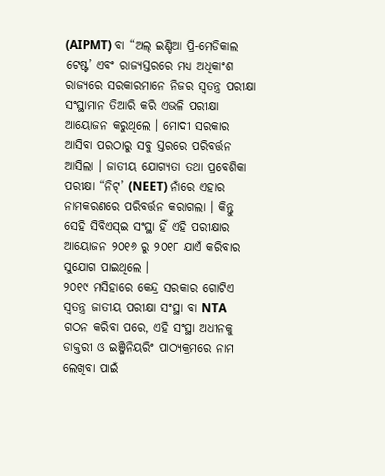(AIPMT) ବା “ଅଲ୍ ଇଣ୍ଡିଆ ପ୍ରି-ମେଡିକାଲ ଟେଷ୍ଟ’ ଏବଂ ରାଜ୍ୟସ୍ତରରେ ମଧ୍ୟ ଅଧିକାଂଶ ରାଜ୍ୟରେ ସରକାରମାନେ ନିଜର ସ୍ୱତନ୍ତ୍ର ପରୀକ୍ଷା ସଂସ୍ଥାମାନ ତିଆରି କରି ଏଭଳି ପରୀକ୍ଷା ଆୟୋଜନ କରୁଥିଲେ । ମୋଦୀ ସରକାର ଆସିବା ପରଠାରୁ ସବୁ ସ୍ତରରେ ପରିବର୍ତ୍ତନ ଆସିଲା । ଜାତୀୟ ଯୋଗ୍ୟତା ତଥା ପ୍ରବେଶିକା ପରୀକ୍ଷା “ନିଟ୍’ (NEET) ନାଁରେ ଏହାର ନାମକରଣରେ ପରିବର୍ତ୍ତନ କରାଗଲା । କିନ୍ତୁ ସେହି ସିବିଏସ୍ଇ ସଂସ୍ଥା ହିଁ ଏହି ପରୀକ୍ଷାର ଆୟୋଜନ ୨୦୧୬ ରୁ ୨୦୧୮ ଯାଏଁ କରିବାର ସୁଯୋଗ ପାଇଥିଲେ ।
୨୦୧୯ ମସିହାରେ କେନ୍ଦ୍ର ସରକାର ଗୋଟିଏ ସ୍ୱତନ୍ତ୍ର ଜାତୀୟ ପରୀକ୍ଷା ସଂସ୍ଥା ବା NTA ଗଠନ କରିବା ପରେ, ଏହି ସଂସ୍ଥା ଅଧୀନକୁ ଡାକ୍ତରୀ ଓ ଇଞ୍ଜିନିୟରିଂ ପାଠ୍ୟକ୍ରମରେ ନାମ ଲେଖିବା ପାଇଁ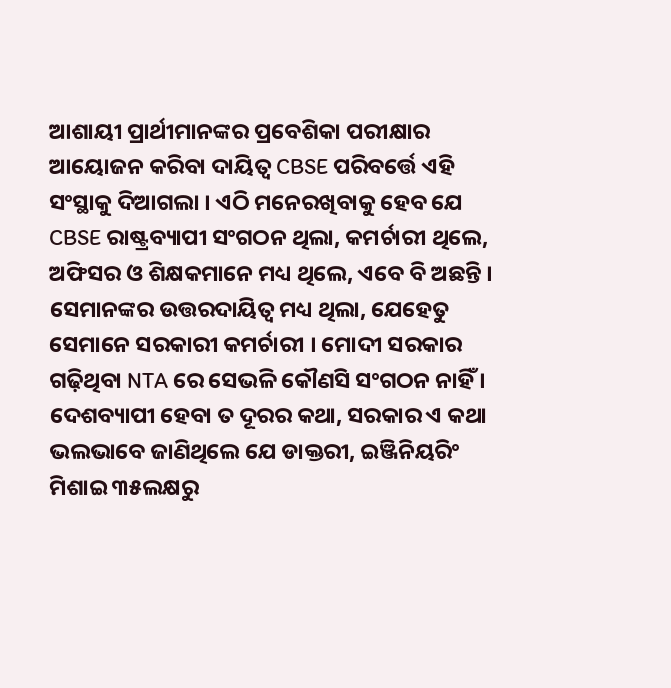ଆଶାୟୀ ପ୍ରାର୍ଥୀମାନଙ୍କର ପ୍ରବେଶିକା ପରୀକ୍ଷାର ଆୟୋଜନ କରିବା ଦାୟିତ୍ୱ CBSE ପରିବର୍ତ୍ତେ ଏହି ସଂସ୍ଥାକୁ ଦିଆଗଲା । ଏଠି ମନେରଖିବାକୁ ହେବ ଯେ CBSE ରାଷ୍ଟ୍ରବ୍ୟାପୀ ସଂଗଠନ ଥିଲା, କମର୍ଚାରୀ ଥିଲେ, ଅଫିସର ଓ ଶିକ୍ଷକମାନେ ମଧ୍ୟ ଥିଲେ, ଏବେ ବି ଅଛନ୍ତି । ସେମାନଙ୍କର ଉତ୍ତରଦାୟିତ୍ୱ ମଧ୍ୟ ଥିଲା, ଯେହେତୁ ସେମାନେ ସରକାରୀ କମର୍ଚାରୀ । ମୋଦୀ ସରକାର ଗଢ଼ିଥିବା NTA ରେ ସେଭଳି କୌଣସି ସଂଗଠନ ନାହିଁ । ଦେଶବ୍ୟାପୀ ହେବା ତ ଦୂରର କଥା, ସରକାର ଏ କଥା ଭଲଭାବେ ଜାଣିଥିଲେ ଯେ ଡାକ୍ତରୀ, ଇଞ୍ଜିନିୟରିଂ ମିଶାଇ ୩୫ଲକ୍ଷରୁ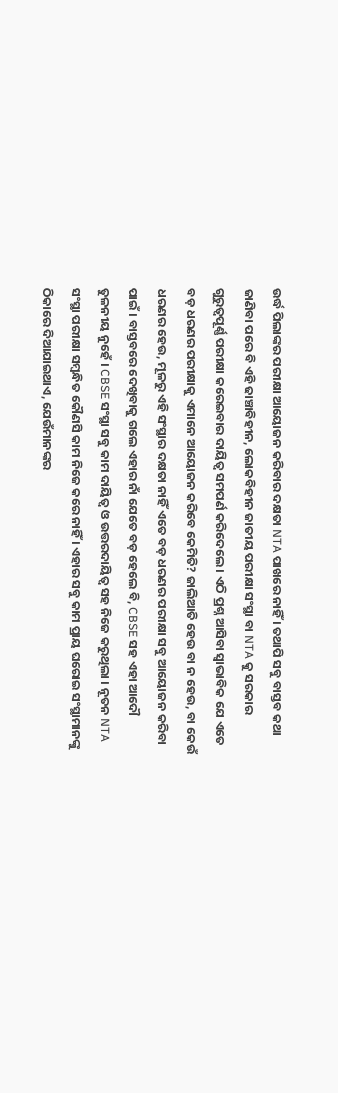ଉର୍ଦ୍ଧ ପିଲାଙ୍କର ପରୀକ୍ଷା ଆୟୋଜନ କରିବାର ଦକ୍ଷତା NTA ପାଖରେ ନାହିଁ । ତଥାପି ସବୁ ବାସ୍ତବ କଥା ଜାଣିବା ପରେ ବି ଏହି ଢାଞ୍ଚାବିହୀନ, ଲୋକବିହୀନ ଜାତୀୟ ପରୀକ୍ଷା ସଂସ୍ଥା ବା NTA କୁ ସରକାର ଗୁରୁତ୍ୱପୂର୍ଣ୍ଣ ପରୀକ୍ଷା କରେଇବାର ଦାୟିତ୍ୱ ସମପର୍ଣ କରିଦେଲେ । ଏଠି ପ୍ରଶ୍ନ ଆସିବା ସ୍ୱାଭାବିକ ଯେ ଏତେ ବଡ଼ ଧରଣର ପରୀକ୍ଷାକୁ ଏମାନେ ଆୟୋଜନ କରିବେ କେମିତି? ଜାଲିଆତି ହେଉ ବା ନ ହେଉ, ବା କେଉଁ ଧରଣର ହେଉ, ମୂଳରୁ ଏହି ସଂସ୍ଥାର ଦକ୍ଷତା ନାହିଁ ଏତେ ବଡ଼ ଧରଣର ପରୀକ୍ଷା ସବୁ ଆୟୋଜନ କରିବା ପାଇଁ । ବାସ୍ତବରେ ଦେଖିବାକୁ ଗଲେ ଏହାର ନାଁ ଯେତେ ବଡ଼ ହେଲେ ବି, CBSE ସହ ଏହା ଆଦୌ ତୁଳନୀୟ ନୁହେଁ । CBSE ସଂସ୍ଥା ସବୁ କାମ ଦାୟିତ୍ୱ ଓ ଉତ୍ତରଦାୟିତ୍ୱ ସହ ନିଜେ କରୁଥିଲା । ନୂତନ NTA ସଂସ୍ଥା ପରୀକ୍ଷା ସମ୍ବନ୍ଧିତ କୌଣସି କାମ ନିଜେ କରେ ନାହିଁ । ଏହାର ସବୁ କାମ ପ୍ରାୟ ଘରୋଇ ସଂସ୍ଥାମାନଙ୍କୁ ଠିକାରେ ଦିଆଯାଇଥାଏ, ଯେଉଁମାନଙ୍କର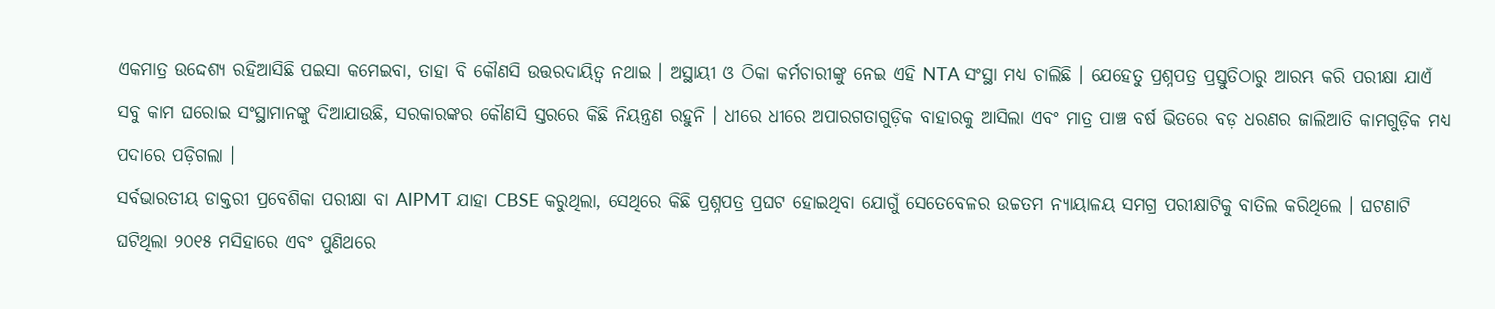ଏକମାତ୍ର ଉଦ୍ଦେଶ୍ୟ ରହିଆସିଛି ପଇସା କମେଇବା, ତାହା ବି କୌଣସି ଉତ୍ତରଦାୟିତ୍ୱ ନଥାଇ । ଅସ୍ଥାୟୀ ଓ ଠିକା କର୍ମଚାରୀଙ୍କୁ ନେଇ ଏହି NTA ସଂସ୍ଥା ମଧ୍ୟ ଚାଲିଛି । ଯେହେତୁ ପ୍ରଶ୍ନପତ୍ର ପ୍ରସ୍ତୁତିଠାରୁ ଆରମ୍ଭ କରି ପରୀକ୍ଷା ଯାଏଁ ସବୁ କାମ ଘରୋଇ ସଂସ୍ଥାମାନଙ୍କୁ ଦିଆଯାଉଛି, ସରକାରଙ୍କର କୌଣସି ସ୍ତରରେ କିଛି ନିୟନ୍ତ୍ରଣ ରହୁନି । ଧୀରେ ଧୀରେ ଅପାରଗତାଗୁଡ଼ିକ ବାହାରକୁ ଆସିଲା ଏବଂ ମାତ୍ର ପାଞ୍ଚ ବର୍ଷ ଭିତରେ ବଡ଼ ଧରଣର ଜାଲିଆତି କାମଗୁଡ଼ିକ ମଧ୍ୟ ପଦାରେ ପଡ଼ିଗଲା ।
ସର୍ବଭାରତୀୟ ଡାକ୍ତରୀ ପ୍ରବେଶିକା ପରୀକ୍ଷା ବା AIPMT ଯାହା CBSE କରୁଥିଲା, ସେଥିରେ କିଛି ପ୍ରଶ୍ନପତ୍ର ପ୍ରଘଟ ହୋଇଥିବା ଯୋଗୁଁ ସେତେବେଳର ଉଚ୍ଚତମ ନ୍ୟାୟାଳୟ ସମଗ୍ର ପରୀକ୍ଷାଟିକୁ ବାତିଲ କରିଥିଲେ । ଘଟଣାଟି ଘଟିଥିଲା ୨୦୧୫ ମସିହାରେ ଏବଂ ପୁଣିଥରେ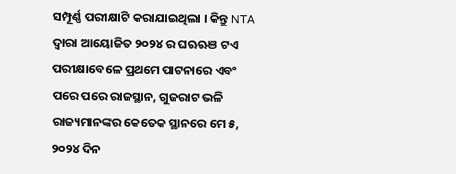ସମ୍ପୂର୍ଣ୍ଣ ପରୀକ୍ଷାଟି କରାଯାଇଥିଲା । କିନ୍ତୁ NTA ଦ୍ୱାରା ଆୟୋଜିତ ୨୦୨୪ ର ଘଋଋଞ ଟଏ ପରୀକ୍ଷାବେଳେ ପ୍ରଥମେ ପାଟନାରେ ଏବଂ ପରେ ପରେ ରାଜସ୍ଥାନ, ଗୁଜରାଟ ଭଳି ରାଜ୍ୟମାନଙ୍କର କେତେକ ସ୍ଥାନରେ ମେ ୫, ୨୦୨୪ ଦିନ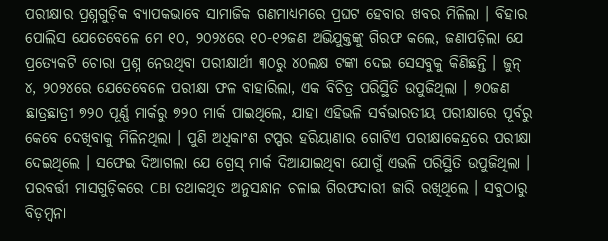ପରୀକ୍ଷାର ପ୍ରଶ୍ନଗୁଡ଼ିକ ବ୍ୟାପକଭାବେ ସାମାଜିକ ଗଣମାଧ୍ୟମରେ ପ୍ରଘଟ ହେବାର ଖବର ମିଳିଲା । ବିହାର ପୋଲିସ ଯେତେବେଳେ ମେ ୧୦, ୨୦୨୪ରେ ୧୦-୧୨ଜଣ ଅଭିଯୁକ୍ତଙ୍କୁ ଗିରଫ କଲେ, ଜଣାପଡ଼ିଲା ଯେ ପ୍ରତ୍ୟେକଟି ଚୋରା ପ୍ରଶ୍ନ ନେଉଥିବା ପରୀକ୍ଷାର୍ଥୀ ୩୦ରୁ ୪୦ଲକ୍ଷ ଟଙ୍କା ଦେଇ ସେସବୁକୁ କିଣିଛନ୍ତି । ଜୁନ୍ ୪, ୨୦୨୪ରେ ଯେତେବେଳେ ପରୀକ୍ଷା ଫଳ ବାହାରିଲା, ଏକ ବିଚିତ୍ର ପରିସ୍ଥିତି ଉପୁଜିଥିଲା । ୭୦ଜଣ ଛାତ୍ରଛାତ୍ରୀ ୭୨୦ ପୂର୍ଣ୍ଣ ମାର୍କରୁ ୭୨୦ ମାର୍କ ପାଇଥିଲେ, ଯାହା ଏହିଭଳି ସର୍ବଭାରତୀୟ ପରୀକ୍ଷାରେ ପୂର୍ବରୁ କେବେ ଦେଖିବାକୁ ମିଳିନଥିଲା । ପୁଣି ଅଧିକାଂଶ ଟପ୍ପର ହରିୟାଣାର ଗୋଟିଏ ପରୀକ୍ଷାକେନ୍ଦ୍ରରେ ପରୀକ୍ଷା ଦେଇଥିଲେ । ସଫେଇ ଦିଆଗଲା ଯେ ଗ୍ରେସ୍ ମାର୍କ ଦିଆଯାଇଥିବା ଯୋଗୁଁ ଏଭଳି ପରିସ୍ଥିତି ଉପୁଜିଥିଲା ।
ପରବର୍ତ୍ତୀ ମାସଗୁଡ଼ିକରେ CBI ତଥାକଥିତ ଅନୁସନ୍ଧାନ ଚଳାଇ ଗିରଫଦାରୀ ଜାରି ରଖିଥିଲେ । ସବୁଠାରୁ ବିଡ଼ମ୍ବନା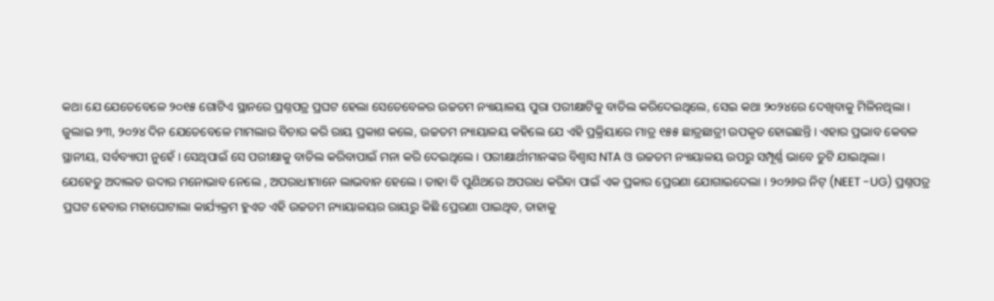କଥା ଯେ ଯେତେବେଳେ ୨୦୧୫ ଗୋଟିଏ ସ୍ଥାନରେ ପ୍ରଶ୍ନପତ୍ର ପ୍ରଘଟ ହେଲା ସେତେବେଳର ଉଚ୍ଚତମ ନ୍ୟାୟାଳୟ ପୁରା ପରୀକ୍ଷାଟିକୁ ବାତିଲ କରିଦେଇଥିଲେ, ସେଇ କଥା ୨୦୨୪ରେ ଦେଖିବାକୁ ମିଳିନଥିଲା । ଜୁଲାଇ ୨୩, ୨୦୨୪ ଦିନ ଯେତେବେଳେ ମାମଲାର ବିଚାର କରି ରାୟ ପ୍ରକାଶ କଲେ, ଉଚ୍ଚତମ ନ୍ୟାୟାଳୟ କହିଲେ ଯେ ଏହି ପ୍ରକ୍ରିୟାରେ ମାତ୍ର ୧୫୫ ଛାତ୍ରଛାତ୍ରୀ ଉପକୃତ ହୋଇଛନ୍ତି । ଏହାର ପ୍ରଭାବ କେବଳ ସ୍ଥାନୀୟ, ସର୍ବବ୍ୟାପୀ ନୁହେଁ । ସେଥିପାଇଁ ସେ ପରୀକ୍ଷାକୁ ବାତିଲ କରିବାପାଇଁ ମନା କରି ଦେଇଥିଲେ । ପରୀକ୍ଷାର୍ଥୀମାନଙ୍କର ବିଶ୍ୱାସ NTA ଓ ଉଚ୍ଚତମ ନ୍ୟାୟାଳୟ ଉପରୁ ସମ୍ପୂର୍ଣ୍ଣ ଭାବେ ତୁଟି ଯାଇଥିଲା ।
ଯେହେତୁ ଅଦାଲତ ଉଦାର ମନୋଭାବ ନେଲେ , ଅପରାଧୀମାନେ ଲାଭବାନ ହେଲେ । ତାହା ବି ପୁଣିଥରେ ଅପରାଧ କରିବା ପାଇଁ ଏକ ପ୍ରକାର ପ୍ରେରଣା ଯୋଗାଇଦେଲା । ୨୦୨୬ର ନିଟ୍ (NEET -UG) ପ୍ରଶ୍ନପତ୍ର ପ୍ରଘଟ ହେବାର ମହାଘୋଟାଲା କାର୍ଯ୍ୟକ୍ରମ ହୁଏତ ଏହି ଉଚ୍ଚତମ ନ୍ୟାୟାଳୟର ରାୟରୁ କିଛି ପ୍ରେରଣା ପାଇଥିବ, ତାହାକୁ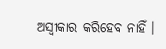ଅସ୍ୱୀକାର କରିହେବ ନାହିଁ ।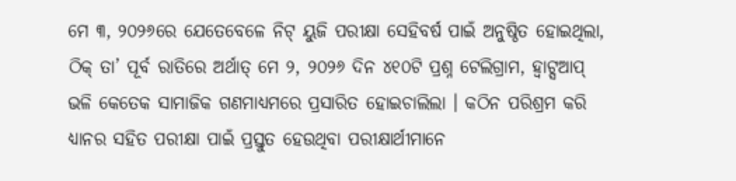ମେ ୩, ୨୦୨୬ରେ ଯେତେବେଳେ ନିଟ୍ ୟୁଜି ପରୀକ୍ଷା ସେହିବର୍ଷ ପାଇଁ ଅନୁଷ୍ଠିତ ହୋଇଥିଲା, ଠିକ୍ ତା’ ପୂର୍ବ ରାତିରେ ଅର୍ଥାତ୍ ମେ ୨, ୨୦୨୬ ଦିନ ୪୧୦ଟି ପ୍ରଶ୍ନ ଟେଲିଗ୍ରାମ, ହ୍ୱାଟ୍ସଆପ୍ ଭଳି କେତେକ ସାମାଜିକ ଗଣମାଧ୍ୟମରେ ପ୍ରସାରିତ ହୋଇଚାଲିଲା । କଠିନ ପରିଶ୍ରମ କରି ଧ୍ୟାନର ସହିତ ପରୀକ୍ଷା ପାଇଁ ପ୍ରସ୍ତୁତ ହେଉଥିବା ପରୀକ୍ଷାର୍ଥୀମାନେ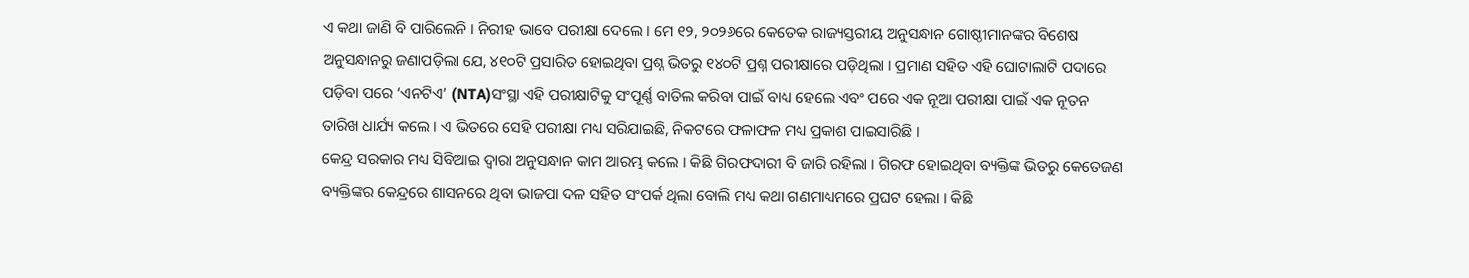ଏ କଥା ଜାଣି ବି ପାରିଲେନି । ନିରୀହ ଭାବେ ପରୀକ୍ଷା ଦେଲେ । ମେ ୧୨, ୨୦୨୬ରେ କେତେକ ରାଜ୍ୟସ୍ତରୀୟ ଅନୁସନ୍ଧାନ ଗୋଷ୍ଠୀମାନଙ୍କର ବିଶେଷ ଅନୁସନ୍ଧାନରୁ ଜଣାପଡ଼ିଲା ଯେ, ୪୧୦ଟି ପ୍ରସାରିତ ହୋଇଥିବା ପ୍ରଶ୍ନ ଭିତରୁ ୧୪୦ଟି ପ୍ରଶ୍ନ ପରୀକ୍ଷାରେ ପଡ଼ିଥିଲା । ପ୍ରମାଣ ସହିତ ଏହି ଘୋଟାଲାଟି ପଦାରେ ପଡ଼ିବା ପରେ ‘ଏନଟିଏ’ (NTA)ସଂସ୍ଥା ଏହି ପରୀକ୍ଷାଟିକୁ ସଂପୂର୍ଣ୍ଣ ବାତିଲ କରିବା ପାଇଁ ବାଧ୍ୟ ହେଲେ ଏବଂ ପରେ ଏକ ନୂଆ ପରୀକ୍ଷା ପାଇଁ ଏକ ନୂତନ ତାରିଖ ଧାର୍ଯ୍ୟ କଲେ । ଏ ଭିତରେ ସେହି ପରୀକ୍ଷା ମଧ୍ୟ ସରିଯାଇଛି, ନିକଟରେ ଫଳାଫଳ ମଧ୍ୟ ପ୍ରକାଶ ପାଇସାରିଛି ।
କେନ୍ଦ୍ର ସରକାର ମଧ୍ୟ ସିବିଆଇ ଦ୍ୱାରା ଅନୁସନ୍ଧାନ କାମ ଆରମ୍ଭ କଲେ । କିଛି ଗିରଫଦାରୀ ବି ଜାରି ରହିଲା । ଗିରଫ ହୋଇଥିବା ବ୍ୟକ୍ତିଙ୍କ ଭିତରୁ କେତେଜଣ ବ୍ୟକ୍ତିଙ୍କର କେନ୍ଦ୍ରରେ ଶାସନରେ ଥିବା ଭାଜପା ଦଳ ସହିତ ସଂପର୍କ ଥିଲା ବୋଲି ମଧ୍ୟ କଥା ଗଣମାଧ୍ୟମରେ ପ୍ରଘଟ ହେଲା । କିଛି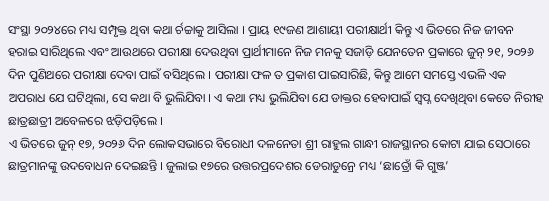ସଂସ୍ଥା ୨୦୨୪ରେ ମଧ୍ୟ ସମ୍ପୃକ୍ତ ଥିବା କଥା ର୍ଚଚ୍ଚାକୁ ଆସିଲା । ପ୍ରାୟ ୧୯ଜଣ ଆଶାୟୀ ପରୀକ୍ଷାର୍ଥୀ କିନ୍ତୁ ଏ ଭିତରେ ନିଜ ଜୀବନ ହରାଇ ସାରିଥିଲେ ଏବଂ ଆଉଥରେ ପରୀକ୍ଷା ଦେଉଥିବା ପ୍ରାର୍ଥୀମାନେ ନିଜ ମନକୁ ସଜାଡ଼ି ଯେନତେନ ପ୍ରକାରେ ଜୁନ୍ ୨୧, ୨୦୨୬ ଦିନ ପୁଣିଥରେ ପରୀକ୍ଷା ଦେବା ପାଇଁ ବସିଥିଲେ । ପରୀକ୍ଷା ଫଳ ତ ପ୍ରକାଶ ପାଇସାରିଛି, କିନ୍ତୁ ଆମେ ସମସ୍ତେ ଏଭଳି ଏକ ଅପରାଧ ଯେ ଘଟିଥିଲା, ସେ କଥା ବି ଭୁଲିଯିବା । ଏ କଥା ମଧ୍ୟ ଭୁଲିଯିବା ଯେ ଡାକ୍ତର ହେବାପାଇଁ ସ୍ୱପ୍ନ ଦେଖିଥିବା କେତେ ନିରୀହ ଛାତ୍ରଛାତ୍ରୀ ଅବେଳରେ ଝଡ଼ିପଡ଼ିଲେ ।
ଏ ଭିତରେ ଜୁନ୍ ୧୭, ୨୦୨୬ ଦିନ ଲୋକସଭାରେ ବିରୋଧୀ ଦଳନେତା ଶ୍ରୀ ରାହୁଲ ଗାନ୍ଧୀ ରାଜସ୍ଥାନର କୋଟା ଯାଇ ସେଠାରେ ଛାତ୍ରମାନଙ୍କୁ ଉଦବୋଧନ ଦେଇଛନ୍ତି । ଜୁଲାଇ ୧୭ରେ ଉତ୍ତରପ୍ରଦେଶର ଡେରାଡୁନ୍ରେ ମଧ୍ୟ ‘ଛାତ୍ରୋଁ କି ଗୁଞ୍ଜ’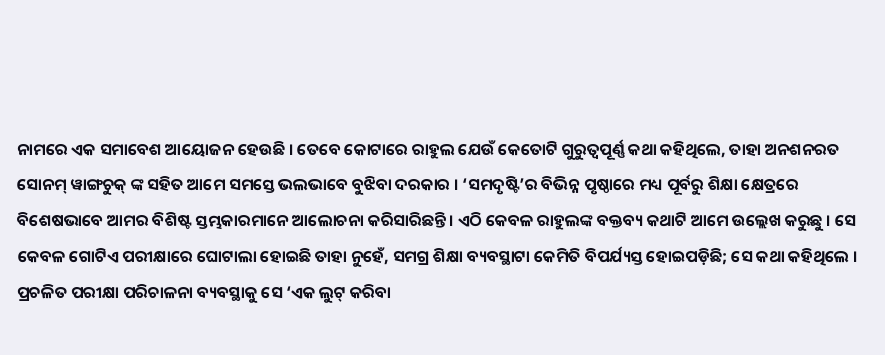ନାମରେ ଏକ ସମାବେଶ ଆୟୋଜନ ହେଉଛି । ତେବେ କୋଟାରେ ରାହୁଲ ଯେଉଁ କେତୋଟି ଗୁରୁତ୍ୱପୂର୍ଣ୍ଣ କଥା କହିଥିଲେ, ତାହା ଅନଶନରତ ସୋନମ୍ ୱାଙ୍ଗଚୁକ୍ ଙ୍କ ସହିତ ଆମେ ସମସ୍ତେ ଭଲଭାବେ ବୁଝିବା ଦରକାର । ‘ସମଦୃଷ୍ଟି’ର ବିଭିନ୍ନ ପୃଷ୍ଠାରେ ମଧ୍ୟ ପୂର୍ବରୁ ଶିକ୍ଷା କ୍ଷେତ୍ରରେ ବିଶେଷଭାବେ ଆମର ବିଶିଷ୍ଟ ସ୍ତମ୍ଭକାରମାନେ ଆଲୋଚନା କରିସାରିଛନ୍ତି । ଏଠି କେବଳ ରାହୁଲଙ୍କ ବକ୍ତବ୍ୟ କଥାଟି ଆମେ ଉଲ୍ଲେଖ କରୁଛୁ । ସେ କେବଳ ଗୋଟିଏ ପରୀକ୍ଷାରେ ଘୋଟାଲା ହୋଇଛି ତାହା ନୁହେଁ, ସମଗ୍ର ଶିକ୍ଷା ବ୍ୟବସ୍ଥାଟା କେମିତି ବିପର୍ଯ୍ୟସ୍ତ ହୋଇପଡ଼ିଛି; ସେ କଥା କହିଥିଲେ । ପ୍ରଚଳିତ ପରୀକ୍ଷା ପରିଚାଳନା ବ୍ୟବସ୍ଥାକୁ ସେ ‘ଏକ ଲୁଟ୍ କରିବା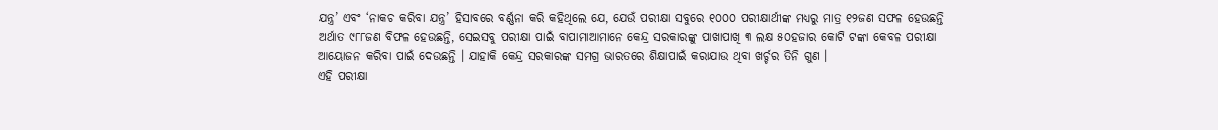ଯନ୍ତ୍ର’ ଏବଂ ‘ନାକଚ କରିବା ଯନ୍ତ୍ର’ ହିସାବରେ ବର୍ଣ୍ଣନା କରି କହିଥିଲେ ଯେ, ଯେଉଁ ପରୀକ୍ଷା ସବୁରେ ୧୦୦୦ ପରୀକ୍ଷାର୍ଥୀଙ୍କ ମଧ୍ୟରୁ ମାତ୍ର ୧୨ଜଣ ସଫଳ ହେଉଛନ୍ତି ଅର୍ଥାତ ୯୮୮ଜଣ ବିଫଳ ହେଉଛନ୍ତି, ସେଇସବୁ ପରୀକ୍ଷା ପାଇଁ ବାପାମାଆମାନେ କେନ୍ଦ୍ର ସରକାରଙ୍କୁ ପାଖାପାଖି ୩ ଲକ୍ଷ ୫୦ହଜାର କୋଟି ଟଙ୍କା କେବଳ ପରୀକ୍ଷା ଆୟୋଜନ କରିବା ପାଇଁ ଦେଉଛନ୍ତି । ଯାହାକି କେନ୍ଦ୍ର ସରକାରଙ୍କ ସମଗ୍ର ଭାରତରେ ଶିକ୍ଷାପାଇଁ କରାଯାଉ ଥିବା ଖର୍ଚ୍ଚର ତିନି ଗୁଣ ।
ଏହି ପରୀକ୍ଷା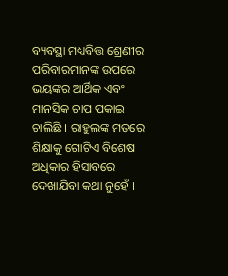ବ୍ୟବସ୍ଥା ମଧ୍ୟବିତ୍ତ ଶ୍ରେଣୀର ପରିବାରମାନଙ୍କ ଉପରେ ଭୟଙ୍କର ଆର୍ଥିକ ଏବଂ ମାନସିକ ଚାପ ପକାଇ ଚାଲିଛି । ରାହୁଲଙ୍କ ମତରେ ଶିକ୍ଷାକୁ ଗୋଟିଏ ବିଶେଷ ଅଧିକାର ହିସାବରେ ଦେଖାଯିବା କଥା ନୁହେଁ ।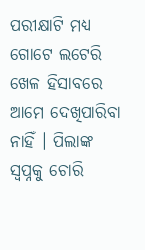ପରୀକ୍ଷାଟି ମଧ୍ୟ ଗୋଟେ ଲଟେରି ଖେଳ ହିସାବରେ ଆମେ ଦେଖିପାରିବା ନାହିଁ । ପିଲାଙ୍କ ସ୍ୱପ୍ନକୁ ଚୋରି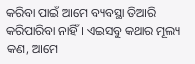କରିବା ପାଇଁ ଆମେ ବ୍ୟବସ୍ଥା ତିଆରି କରିପାରିବା ନାହିଁ । ଏଇସବୁ କଥାର ମୂଲ୍ୟ କଣ, ଆମେ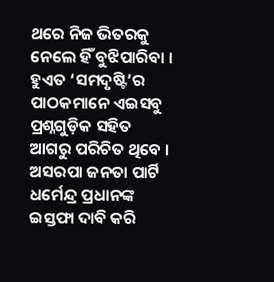ଥରେ ନିଜ ଭିତରକୁ ନେଲେ ହିଁ ବୁଝିପାରିବା । ହୁଏତ ‘ସମଦୃଷ୍ଟି’ର ପାଠକମାନେ ଏଇସବୁ ପ୍ରଶ୍ନଗୁଡ଼ିକ ସହିତ ଆଗରୁ ପରିଚିତ ଥିବେ ।
ଅସରପା ଜନତା ପାର୍ଟି ଧର୍ମେନ୍ଦ୍ର ପ୍ରଧାନଙ୍କ ଇସ୍ତଫା ଦାବି କରି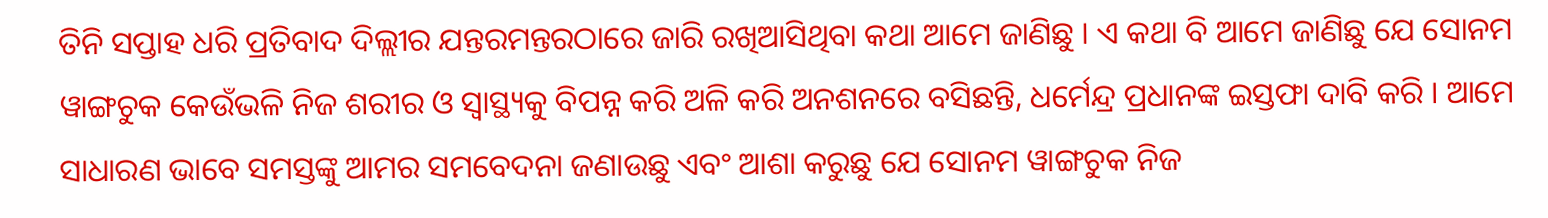ତିନି ସପ୍ତାହ ଧରି ପ୍ରତିବାଦ ଦିଲ୍ଲୀର ଯନ୍ତରମନ୍ତରଠାରେ ଜାରି ରଖିଆସିଥିବା କଥା ଆମେ ଜାଣିଛୁ । ଏ କଥା ବି ଆମେ ଜାଣିଛୁ ଯେ ସୋନମ ୱାଙ୍ଗଚୁକ କେଉଁଭଳି ନିଜ ଶରୀର ଓ ସ୍ୱାସ୍ଥ୍ୟକୁ ବିପନ୍ନ କରି ଅଳି କରି ଅନଶନରେ ବସିଛନ୍ତି, ଧର୍ମେନ୍ଦ୍ର ପ୍ରଧାନଙ୍କ ଇସ୍ତଫା ଦାବି କରି । ଆମେ ସାଧାରଣ ଭାବେ ସମସ୍ତଙ୍କୁ ଆମର ସମବେଦନା ଜଣାଉଛୁ ଏବଂ ଆଶା କରୁଛୁ ଯେ ସୋନମ ୱାଙ୍ଗଚୁକ ନିଜ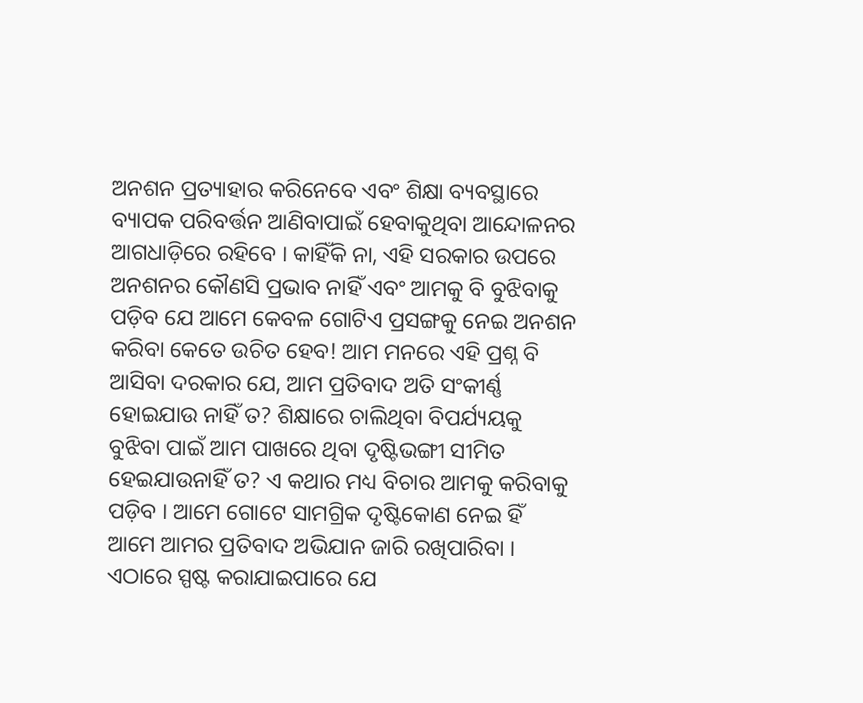ଅନଶନ ପ୍ରତ୍ୟାହାର କରିନେବେ ଏବଂ ଶିକ୍ଷା ବ୍ୟବସ୍ଥାରେ ବ୍ୟାପକ ପରିବର୍ତ୍ତନ ଆଣିବାପାଇଁ ହେବାକୁଥିବା ଆନ୍ଦୋଳନର ଆଗଧାଡ଼ିରେ ରହିବେ । କାହିଁକି ନା, ଏହି ସରକାର ଉପରେ ଅନଶନର କୌଣସି ପ୍ରଭାବ ନାହିଁ ଏବଂ ଆମକୁ ବି ବୁଝିବାକୁ ପଡ଼ିବ ଯେ ଆମେ କେବଳ ଗୋଟିଏ ପ୍ରସଙ୍ଗକୁ ନେଇ ଅନଶନ କରିବା କେତେ ଉଚିତ ହେବ! ଆମ ମନରେ ଏହି ପ୍ରଶ୍ନ ବି ଆସିବା ଦରକାର ଯେ, ଆମ ପ୍ରତିବାଦ ଅତି ସଂକୀର୍ଣ୍ଣ ହୋଇଯାଉ ନାହିଁ ତ? ଶିକ୍ଷାରେ ଚାଲିଥିବା ବିପର୍ଯ୍ୟୟକୁ ବୁଝିବା ପାଇଁ ଆମ ପାଖରେ ଥିବା ଦୃଷ୍ଟିଭଙ୍ଗୀ ସୀମିତ ହେଇଯାଉନାହିଁ ତ? ଏ କଥାର ମଧ୍ୟ ବିଚାର ଆମକୁ କରିବାକୁ ପଡ଼ିବ । ଆମେ ଗୋଟେ ସାମଗ୍ରିକ ଦୃଷ୍ଟିକୋଣ ନେଇ ହିଁ ଆମେ ଆମର ପ୍ରତିବାଦ ଅଭିଯାନ ଜାରି ରଖିପାରିବା ।
ଏଠାରେ ସ୍ପଷ୍ଟ କରାଯାଇପାରେ ଯେ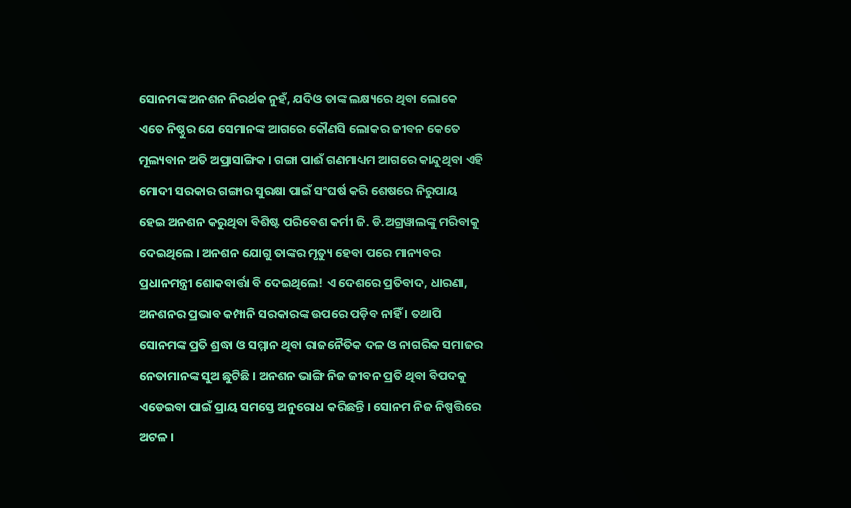ସୋନମଙ୍କ ଅନଶନ ନିରର୍ଥକ ନୁହଁ, ଯଦିଓ ତାଙ୍କ ଲକ୍ଷ୍ୟରେ ଥିବା ଲୋକେ ଏତେ ନିଷ୍ଠୁର ଯେ ସେମାନଙ୍କ ଆଗରେ କୌଣସି ଲୋକର ଜୀବନ କେତେ ମୂଲ୍ୟବାନ ଅତି ଅପ୍ରାସାଙ୍ଗିକ । ଗଙ୍ଗା ପାଈଁ ଗଣମାଧ୍ୟମ ଆଗରେ କାନ୍ଦୁଥିବା ଏହି ମୋଦୀ ସରକାର ଗଙ୍ଗାର ସୁରକ୍ଷା ପାଇଁ ସଂଘର୍ଷ କରି ଶେଷରେ ନିରୁପାୟ ହେଇ ଅନଶନ କରୁଥିବା ବିଶିଷ୍ଟ ପରିବେଶ କର୍ମୀ ଜି. ଡି.ଅଗ୍ରୱାଲଙ୍କୁ ମରିବାକୁ ଦେଇଥିଲେ । ଅନଶନ ଯୋଗୁ ତାଙ୍କର ମୃତ୍ୟୁ ହେବା ପରେ ମାନ୍ୟବର ପ୍ରଧାନମନ୍ତ୍ରୀ ଶୋକବାର୍ତ୍ତା ବି ଦେଇଥିଲେ! ଏ ଦେଶରେ ପ୍ରତିବାଦ, ଧାରଣା, ଅନଶନର ପ୍ରଭାବ କମ୍ପାନି ସରକାରଙ୍କ ଉପରେ ପଡ଼ିବ ନାହିଁ । ତଥାପି ସୋନମଙ୍କ ପ୍ରତି ଶ୍ରଦ୍ଧା ଓ ସମ୍ମାନ ଥିବା ରାଜନୈତିକ ଦଳ ଓ ନାଗରିକ ସମାଜର ନେତାମାନଙ୍କ ସୁଅ ଛୁଟିଛି । ଅନଶନ ଭାଙ୍ଗି ନିଜ ଜୀବନ ପ୍ରତି ଥିବା ବିପଦକୁ ଏଡେଇବା ପାଇଁ ପ୍ରାୟ ସମସ୍ତେ ଅନୁରୋଧ କରିଛନ୍ତି । ସୋନମ ନିଜ ନିଷ୍ପତ୍ତିରେ ଅଟଳ ।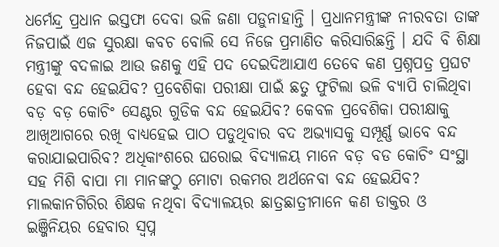ଧର୍ମେନ୍ଦ୍ର ପ୍ରଧାନ ଇସ୍ତଫା ଦେବା ଭଳି ଜଣା ପଡ଼ୁନାହାନ୍ତି । ପ୍ରଧାନମନ୍ତ୍ରୀଙ୍କ ନୀରବତା ତାଙ୍କ ନିଜପାଇଁ ଏଜ ସୁରକ୍ଷା କବଚ ବୋଲି ସେ ନିଜେ ପ୍ରମାଣିତ କରିସାରିଛନ୍ତି । ଯଦି ବି ଶିକ୍ଷା ମନ୍ତ୍ରୀଙ୍କୁ ବଦଳାଇ ଆଉ ଜଣକୁ ଏହି ପଦ ଦେଇଦିଆଯାଏ ତେବେ କଣ ପ୍ରଶ୍ନପତ୍ର ପ୍ରଘଟ ହେବା ବନ୍ଦ ହେଇଯିବ? ପ୍ରବେଶିକା ପରୀକ୍ଷା ପାଇଁ ଛତୁ ଫୁଟିଲା ଭଳି ବ୍ୟାପି ଚାଲିଥିବା ବଡ଼ ବଡ଼ କୋଚିଂ ସେଣ୍ଟର ଗୁଡିକ ବନ୍ଦ ହେଇଯିବ? କେବଳ ପ୍ରବେଶିକା ପରୀକ୍ଷାକୁ ଆଖିଆଗରେ ରଖି ବାଧ୍ୟହେଇ ପାଠ ପଡୁଥିବାର ବଦ ଅଭ୍ୟାସକୁ ସମ୍ପୂର୍ଣ୍ଣ ଭାବେ ବନ୍ଦ କରାଯାଇପାରିବ? ଅଧିକାଂଶରେ ଘରୋଇ ବିଦ୍ୟାଳୟ ମାନେ ବଡ଼ ବଡ କୋଚିଂ ସଂସ୍ଥା ସହ ମିଶି ବାପା ମା ମାନଙ୍କଠୁ ମୋଟା ରକମର ଅର୍ଥନେବା ବନ୍ଦ ହେଇଯିବ? ମାଲକାନଗିରିର ଶିକ୍ଷକ ନଥିବା ବିଦ୍ୟାଳୟର ଛାତ୍ରଛାତ୍ରୀମାନେ କଣ ଡାକ୍ତର ଓ ଇଞ୍ଜିନିୟର ହେବାର ସ୍ୱପ୍ନ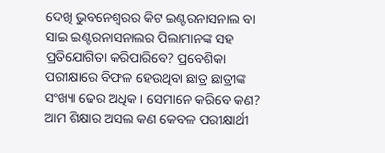ଦେଖି ଭୁବନେଶ୍ୱରର କିଟ ଇଣ୍ଟରନାସନାଲ ବା ସାଇ ଇଣ୍ଟରନାସନାଲର ପିଲାମାନଙ୍କ ସହ ପ୍ରତିଯୋଗିତା କରିପାରିବେ? ପ୍ରବେଶିକା ପରୀକ୍ଷାରେ ବିଫଳ ହେଉଥିବା ଛାତ୍ର ଛାତ୍ରୀଙ୍କ ସଂଖ୍ୟା ଢେର ଅଧିକ । ସେମାନେ କରିବେ କଣ? ଆମ ଶିକ୍ଷାର ଅସଲ କଣ କେବଳ ପରୀକ୍ଷାର୍ଥୀ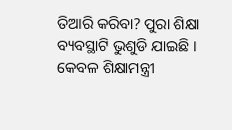ତିଆରି କରିବା? ପୁରା ଶିକ୍ଷା ବ୍ୟବସ୍ଥାଟି ଭୁଶୁଡି ଯାଇଛି । କେବଳ ଶିକ୍ଷାମନ୍ତ୍ରୀ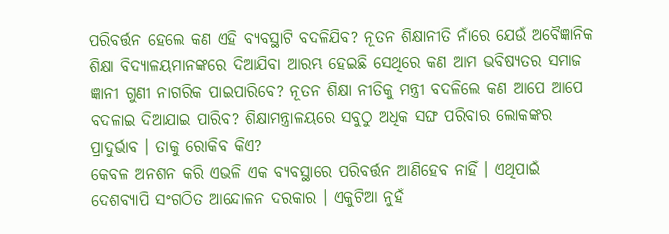ପରିବର୍ତ୍ତନ ହେଲେ କଣ ଏହି ବ୍ୟବସ୍ଥାଟି ବଦଳିଯିବ? ନୂତନ ଶିକ୍ଷାନୀତି ନାଁରେ ଯେଉଁ ଅବୈଜ୍ଞାନିକ ଶିକ୍ଷା ବିଦ୍ୟାଳୟମାନଙ୍କରେ ଦିଆଯିବା ଆରମ୍ଭ ହେଇଛି ସେଥିରେ କଣ ଆମ ଭବିଷ୍ୟତର ସମାଜ ଜ୍ଞାନୀ ଗୁଣୀ ନାଗରିକ ପାଇପାରିବେ? ନୂତନ ଶିକ୍ଷା ନୀତିକୁ ମନ୍ତ୍ରୀ ବଦଳିଲେ କଣ ଆପେ ଆପେ ବଦଳାଇ ଦିଆଯାଇ ପାରିବ? ଶିକ୍ଷାମନ୍ତ୍ରାଳୟରେ ସବୁଠୁ ଅଧିକ ସଙ୍ଘ ପରିବାର ଲୋକଙ୍କର ପ୍ରାଦୁର୍ଭାବ । ତାକୁ ରୋକିବ କିଏ?
କେବଳ ଅନଶନ କରି ଏଭଳି ଏକ ବ୍ୟବସ୍ଥାରେ ପରିବର୍ତ୍ତନ ଆଣିହେବ ନାହିଁ । ଏଥିପାଇଁ ଦେଶବ୍ୟାପି ସଂଗଠିତ ଆନ୍ଦୋଳନ ଦରକାର । ଏକୁଟିଆ ନୁହଁ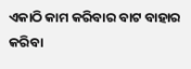ଏକାଠି କାମ କରିବାର ବାଟ ବାହାର କରିବା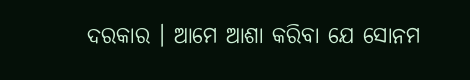ଦରକାର । ଆମେ ଆଶା କରିବା ଯେ ସୋନମ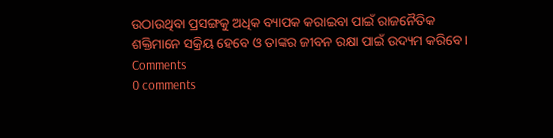ଉଠାଉଥିବା ପ୍ରସଙ୍ଗକୁ ଅଧିକ ବ୍ୟାପକ କରାଇବା ପାଇଁ ରାଜନୈତିକ ଶକ୍ତିମାନେ ସକ୍ରିୟ ହେବେ ଓ ତାଙ୍କର ଜୀବନ ରକ୍ଷା ପାଇଁ ଉଦ୍ୟମ କରିବେ ।
Comments
0 comments